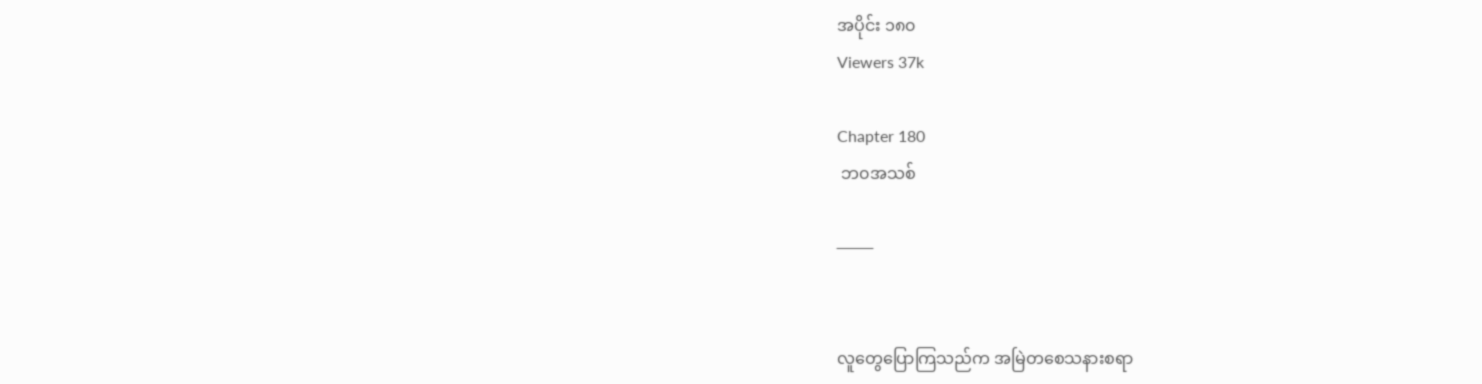အပိုင်း ၁၈၀
Viewers 37k

Chapter 180
 ဘ၀အသစ်

───


လူတွေပြောကြသည်က အမြဲတစေသနားစရာ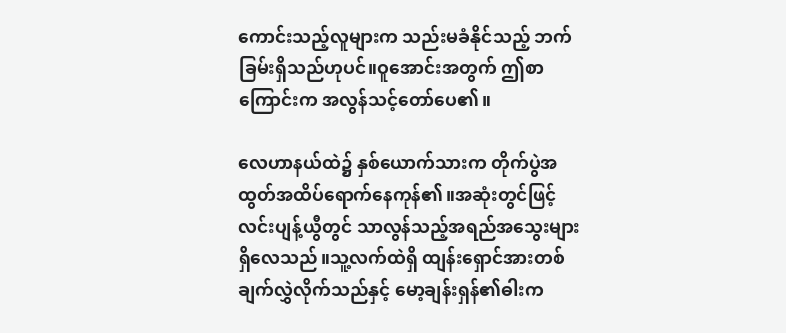ကောင်းသည့်လူများက သည်းမခံနိုင်သည့် ဘက်ခြမ်းရှိသည်ဟုပင်။ဝူအောင်းအတွက် ဤစာကြောင်းက အလွန်သင့်တော်ပေ၏။

လေဟာနယ်ထဲ၌ နှစ်ယောက်သားက တိုက်ပွဲအထွတ်အထိပ်ရောက်နေကုန်၏။အဆုံးတွင်ဖြင့် လင်းပျန့်ယွီတွင် သာလွန်သည့်အရည်အသွေးများ ရှိလေသည်။သူ့လက်ထဲရှိ ထျန်းရှောင်အားတစ်ချက်လွှဲလိုက်သည်နှင့် မော့ချန်းရှန်၏ဓါးက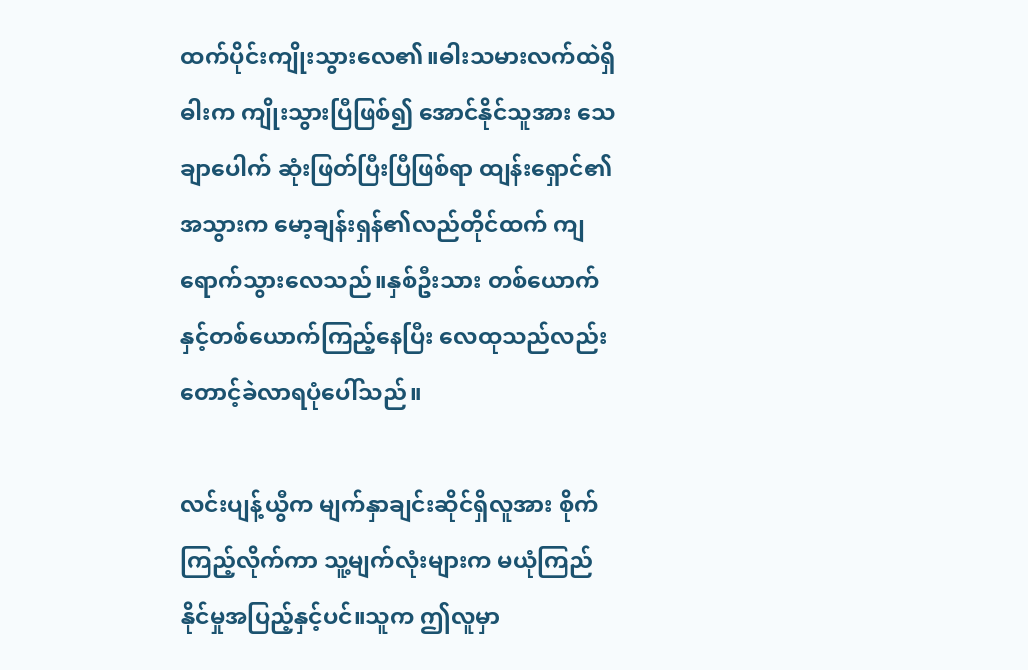ထက်ပိုင်းကျိုးသွားလေ၏။ဓါးသမားလက်ထဲရှိဓါးက ကျိုးသွားပြီဖြစ်၍ အောင်နိုင်သူအား သေချာပေါက် ဆုံးဖြတ်ပြီးပြီဖြစ်ရာ ထျန်းရှောင်၏အသွားက မော့ချန်းရှန်၏လည်တိုင်ထက် ကျရောက်သွားလေသည်။နှစ်ဦးသား တစ်ယောက်နှင့်တစ်ယောက်ကြည့်နေပြီး လေထုသည်လည်း တောင့်ခဲလာရပုံပေါ်သည်။

လင်းပျန့်ယွီက မျက်နှာချင်းဆိုင်ရှိလူအား စိုက်ကြည့်လိုက်ကာ သူ့မျက်လုံးများက မယုံကြည်နိုင်မှုအပြည့်နှင့်ပင်။သူက ဤလူမှာ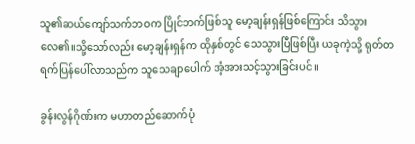သူ၏ဆယ်ကျော်သက်ဘဝက ပြိုင်ဘက်ဖြစ်သူ မော့ချန်းရှန်ဖြစ်ကြောင်း သိသွားလေ၏။သို့သော်လည်း မော့ချန်းရှန်က ထိုနှစ်တွင် သေသွားပြီဖြစ်ပြီး ယခုကဲ့သို့ ရုတ်တရက်ပြန်ပေါ်လာသည်က သူသေချာပေါက် အံ့အားသင့်သွားခြင်းပင်။

ခွန်းလွန်ဂိုဏ်းက မဟာတည်ဆောက်ပုံ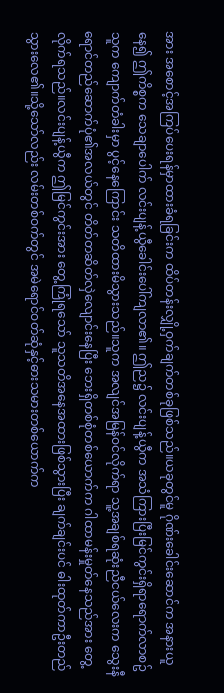အား အစောင့်အကြပ်ပေးရန်မှာထားခံရခြင်းက ထိပ်တန်းလျှို့ဝှက်ချက်တစ်ခုဖြစ်သည်။ယခုတွင်မူ ဂိုဏ်းခေါင်းဆောင်က အနားယူနေ၍ ဤကိစ္စက သေချာပေါက် လင်းပျန့်ယွီခေါင်းပေါ်ကျလာ၏။ ဤည၌ လင်းပျန့်ယွီက အသံကြားပြီးမြင်ကွင်းရှိရာရောက်လာစဥ် သူက ကျောက်တံခါးမှာ ပွင့်နေကြောင်း သတိထားမိသွားသည်။သူက အလျင်အမြန်ဝင်လိုက်ရာ သူ့အချစ်ရဆုံးညီငယ်လေးက သွေးနီရောင်တည်ဆောက်ပုံ၏အလယ်တွင် တိတ်တဆိတ်လှဲလျောင်းနေပြီး ဘေးရှိတစ်စုံတစ်ယောက်က ဂါထာမန်းမှုတ်နေသည်အား တွေ့လိုက်ရသည်။လင်းပျန့်ယွီက ဤမြင်ကွင်းအား တွေ့ကြုံရသော် သူသတိအနေအထားဖြစ်သွားပြီး ချက်ချင်းပင် ဓါးထုတ်ကာဦးတည်သွားလေ၏။သို့သော်လည်း လမ်းတစ်ဝက်တွင် အမဲရောင်ဝတ်ဆုံနှင့်ဓားသမားတစ်ယောက်က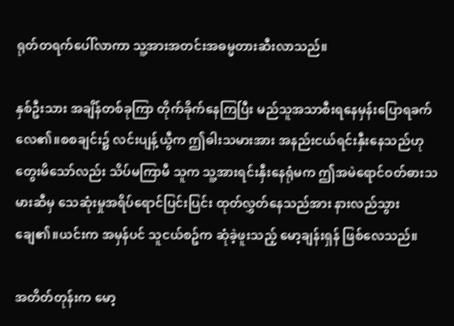ရုတ်တရက်ပေါ်လာကာ သူ့အားအတင်းအဓမ္မတားဆီးလာသည်။

နှစ်ဦးသား အချိန်တစ်ခုကြာ တိုက်ခိုက်နေကြပြီး မည်သူအသာစီးရနေမှန်းပြောရခက်လေ၏။စစချင်း၌ လင်းပျန့်ယွီက ဤဓါးသမားအား အနည်းငယ်ရင်းနှီးနေသည်ဟု တွေးမိသော်လည်း သိပ်မကြာမီ သူက သူ့အားရင်းနှီးနေရုံမက ဤအမဲရောင်ဝတ်ဓားသမားဆီမှ သေဆုံးမှုအရိပ်ရောင်ပြင်းပြင်း ထုတ်လွှတ်နေသည်အား နားလည်သွားချေ၏။ယင်းက အမှန်ပင် သူငယ်စဥ်က ဆုံခဲ့ဖူးသည့် မော့ချန်းရှန် ဖြစ်လေသည်။

အတိတ်တုန်းက မော့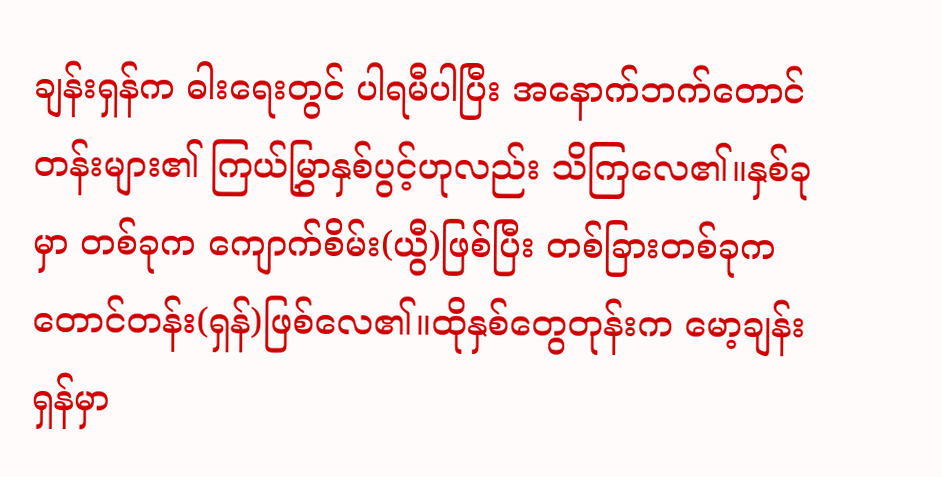ချန်းရှန်က ဓါးရေးတွင် ပါရမီပါပြီး အနောက်ဘက်တောင်တန်းများ၏ ကြယ်မြွှာနှစ်ပွင့်ဟုလည်း သိကြလေ၏။နှစ်ခုမှာ တစ်ခုက ကျောက်စိမ်း(ယွီ)ဖြစ်ပြီး တစ်ခြားတစ်ခုက တောင်တန်း(ရှန်)ဖြစ်လေ၏။ထိုနှစ်တွေတုန်းက မော့ချန်းရှန်မှာ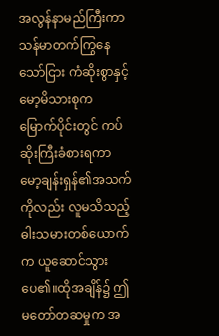အလွန်နာမည်ကြီးကာ သန်မာတက်ကြွနေသော်ငြား ကံဆိုးစွာနှင့် မော့မိသားစုက မြောက်ပိုင်းတွင် ကပ်ဆိုးကြီးခံစားရကာ မော့ချန်းရှန်၏အသက်ကိုလည်း လူမသိသည့်ဓါးသမားတစ်ယောက်က ယူဆောင်သွားပေ၏။ထိုအချိန်၌ ဤမတော်တဆမှုက အ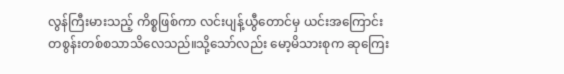လွန်ကြီးမားသည့် ကိစ္စဖြစ်ကာ လင်းပျန့်ယွီတောင်မှ ယင်းအကြောင်း တစွန်းတစ်စသာသိလေသည်။သို့သော်လည်း မော့မိသားစုက ဆုကြေး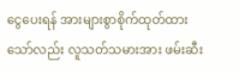ငွေပေးရန် အားများစွာစိုက်ထုတ်ထားသော်လည်း လူသတ်သမားအား ဖမ်းဆီး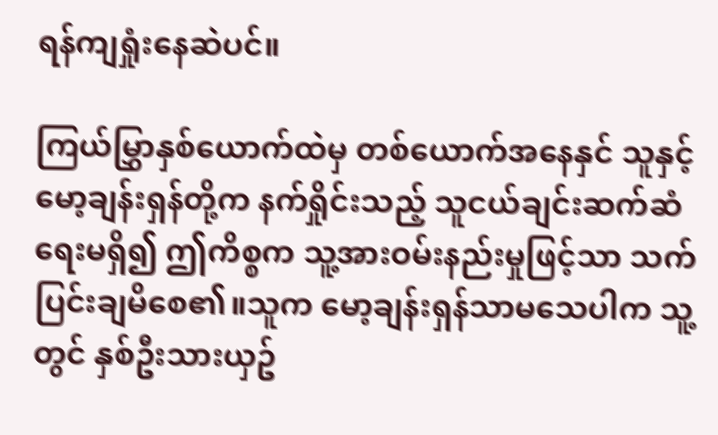ရန်ကျရှုံးနေဆဲပင်။

ကြယ်မြွှာနှစ်ယောက်ထဲမှ တစ်ယောက်အနေနှင် သူနှင့်မော့ချန်းရှန်တို့က နက်ရှိုင်းသည့် သူငယ်ချင်းဆက်ဆံရေးမရှိ၍ ဤကိစ္စက သူ့အားဝမ်းနည်းမှုဖြင့်သာ သက်ပြင်းချမိစေ၏။သူက မော့ချန်းရှန်သာမသေပါက သူ့တွင် နှစ်ဦးသားယှဥ်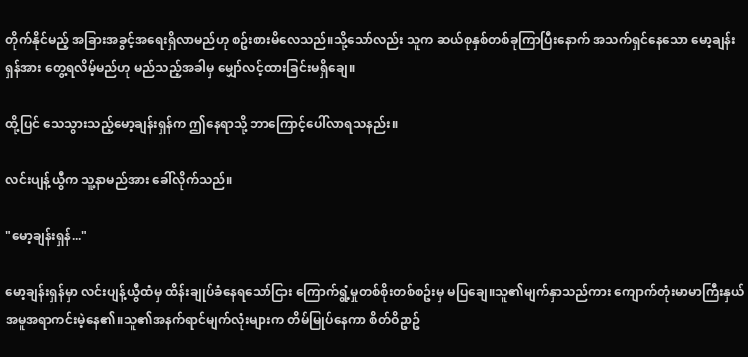တိုက်နိုင်မည့် အခြားအခွင့်အရေးရှိလာမည်ဟု စဥ်းစားမိလေသည်။သို့သော်လည်း သူက ဆယ်စုနှစ်တစ်ခုကြာပြီးနောက် အသက်ရှင်နေသော မော့ချန်းရှန်အား တွေ့ရလိမ့်မည်ဟု မည်သည့်အခါမှ မျှော်လင့်ထားခြင်းမရှိချေ။

ထို့ပြင် သေသွားသည့်မော့ချန်းရှန်က ဤနေရာသို့ ဘာကြောင့်ပေါ်လာရသနည်း။

လင်းပျန့်ယွီက သူ့နာမည်အား ခေါ်လိုက်သည်။

"မော့ချန်းရှန်..."

မော့ချန်းရှန်မှာ လင်းပျန့်ယွီထံမှ ထိန်းချုပ်ခံနေရသော်ငြား ကြောက်ရွံ့မှုတစ်စိုးတစ်စဥ်းမှ မပြချေ။သူ၏မျက်နှာသည်ကား ကျောက်တုံးမာမာကြီးနှယ် အမူအရာကင်းမဲ့နေ၏။သူ၏အနက်ရာင်မျက်လုံးများက တိမ်မြုပ်နေကာ စိတ်ဝိဥာဥ်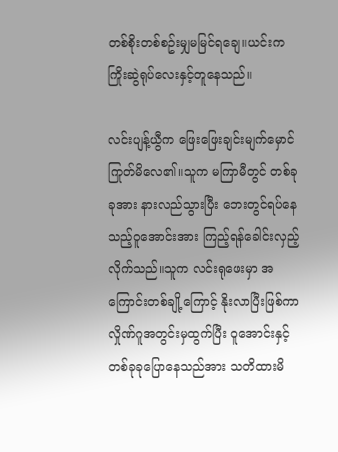တစ်စိုးတစ်စဥ်းမျှမမြင်ရချေ။ယင်းက ကြိုးဆွဲရုပ်လေးနှင့်တူနေသည်။

လင်းပျန့်ယွီက ဖြေးဖြေးချင်းမျက်မှောင်ကြုတ်မိလေ၏။သူက မကြာမီတွင် တစ်ခုခုအား နားလည်သွားပြီး ဘေးတွင်ရပ်နေသည့်ဝူအောင်းအား ကြည့်ရန်ခေါင်းလှည့်လိုက်သည်။သူက လင်းရုဖေးမှာ အကြောင်းတစ်ချို့ကြောင့် နိုးလာပြီးဖြစ်ကာ လှိုဏ်ဂူအတွင်းမှထွက်ပြီး ဝူအောင်းနှင့်တစ်ခုခုပြောနေသည်အား သတိထားမိ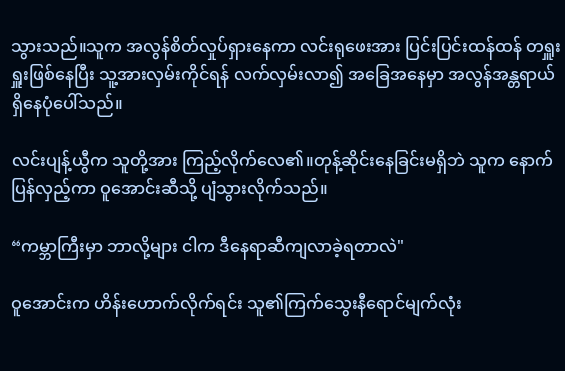သွားသည်။သူက အလွန်စိတ်လှုပ်ရှားနေကာ လင်းရုဖေးအား ပြင်းပြင်းထန်ထန် တရှူးရှူးဖြစ်နေပြီး သူ့အားလှမ်းကိုင်ရန် လက်လှမ်းလာ၍ အခြေအနေမှာ အလွန်အန္တရာယ်ရှိနေပုံပေါ်သည်။

လင်းပျန့်ယွီက သူတို့အား ကြည့်လိုက်လေ၏။တုန့်ဆိုင်းနေခြင်းမရှိဘဲ သူက နောက်ပြန်လှည့်ကာ ဝူအောင်းဆီသို့ ပျံသွားလိုက်သည်။

“ကမ္ဘာကြီးမှာ ဘာလို့များ ငါက ဒီနေရာဆီကျလာခဲ့ရတာလဲ"

ဝူအောင်းက ဟိန်းဟောက်လိုက်ရင်း သူ၏ကြက်သွေးနီရောင်မျက်လုံး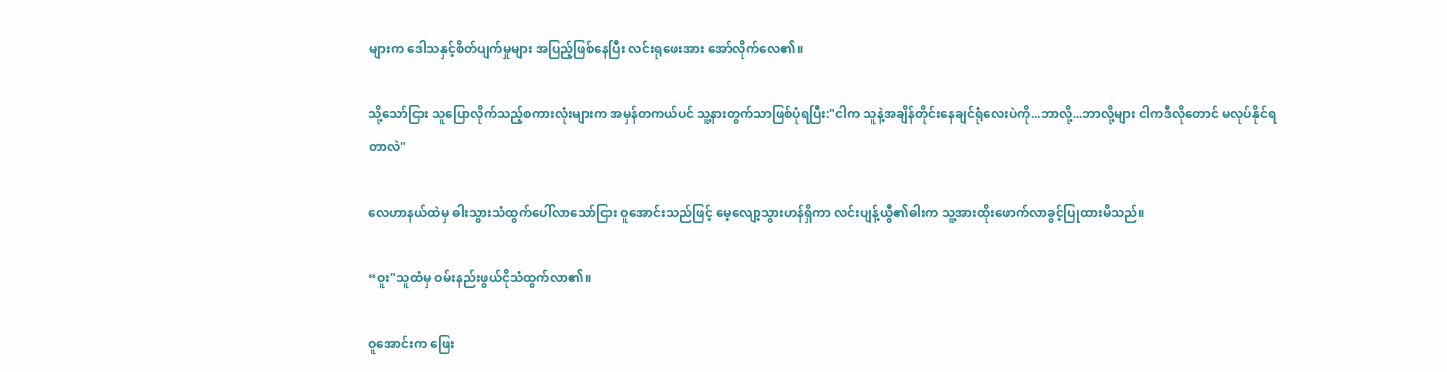များက ဒေါသနှင့်စိတ်ပျက်မှုများ အပြည့်ဖြစ်နေပြီး လင်းရုဖေးအား အော်လိုက်လေ၏။

သို့သော်ငြား သူပြောလိုက်သည့်စကားလုံးများက အမှန်တကယ်ပင် သူ့နားတွက်သာဖြစ်ပုံရပြီး:"ငါက သူနဲ့အချိန်တိုင်းနေချင်ရုံလေးပဲကို...ဘာလို့...ဘာလို့များ ငါကဒီလိုတောင် မလုပ်နိုင်ရတာလဲ"

လေဟာနယ်ထဲမှ ဓါးသွားသံထွက်ပေါ်လာသော်ငြား ဝူအောင်းသည်ဖြင့် မေ့လျော့သွားဟန်ရှိကာ လင်းပျန့်ယွီ၏ဓါးက သူ့အားထိုးဖောက်လာခွင့်ပြုထားမိသည်။

“ဝူး"သူထံမှ ဝမ်းနည်းဖွယ်ငိုသံထွက်လာ၏။

ဝူအောင်းက ဖြေး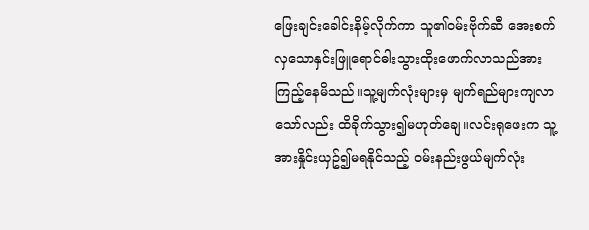ဖြေးချင်းခေါင်းနိမ့်လိုက်ကာ သူ၏ဝမ်းဗိုက်ဆီ အေးစက်လှသောနှင်းဖြူရောင်ဓါးသွားထိုးဖောက်လာသည်အား ကြည့်နေမိသည်။သူ့မျက်လုံးများမှ မျက်ရည်များကျလာသော်လည်း ထိခိုက်သွား၍မဟုတ်ချေ။လင်းရုဖေးက သူ့အားနှိုင်းယှဥ်၍မရနိုင်သည့် ဝမ်းနည်းဖွယ်မျက်လုံး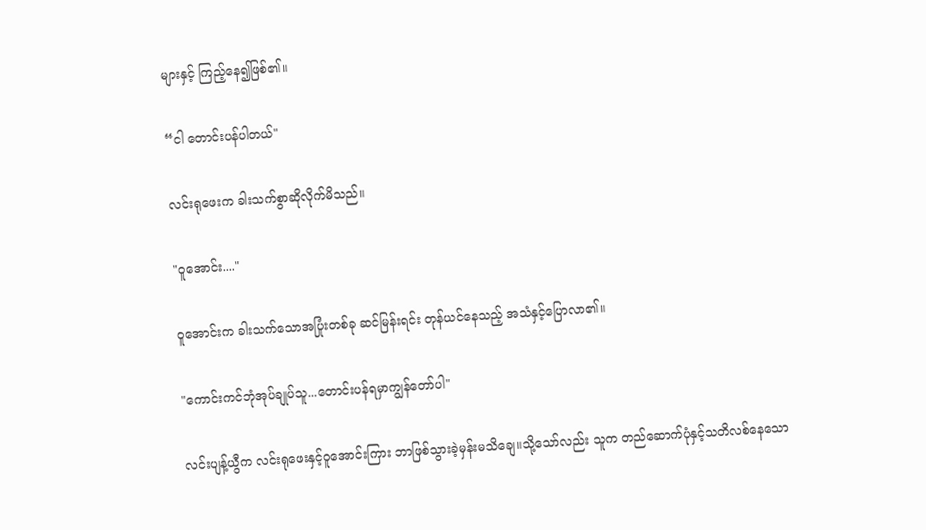များနှင့် ကြည့်နေ၍ဖြစ်၏။

“ငါ တောင်းပန်ပါတယ်"

လင်းရုဖေးက ခါးသက်စွာဆိုလိုက်မိသည်။

"ဝူအောင်း...."

ဝူအောင်းက ခါးသက်သောအပြုံးတစ်ခု ဆင်မြန်းရင်း တုန်ယင်နေသည့် အသံနှင့်ပြောလာ၏။

"ကောင်းကင်ဘုံအုပ်ချုပ်သူ...တောင်းပန်ရမှာကျွန်တော်ပါ"

လင်းပျန့်ယွီက လင်းရုဖေးနှင့်ဝူအောင်းကြား ဘာဖြစ်သွားခဲ့မှန်းမသိချေ။သို့သော်လည်း သူက တည်ဆောက်ပုံနှင့်သတိလစ်နေသော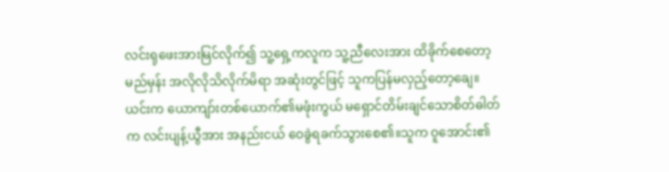လင်းရုဖေးအားမြင်လိုက်၍ သူ့ရှေ့ကလူက သူ့ညီလေးအား ထိခိုက်စေတော့မည်မှန်း အလိုလိုသိလိုက်မိရာ အဆုံးတွင်ဖြင့် သူကပြန်မလှည့်တော့ချေ။ယင်းက ယောကျာ်းတစ်ယောက်၏မဖုံးကွယ် မရှောင်တိမ်းချင်သောစိတ်ဓါတ်က လင်းပျန့်ယွီအား အနည်းငယ် ဝေခွဲရခက်သွားစေ၏။သူက ဝူအောင်း၏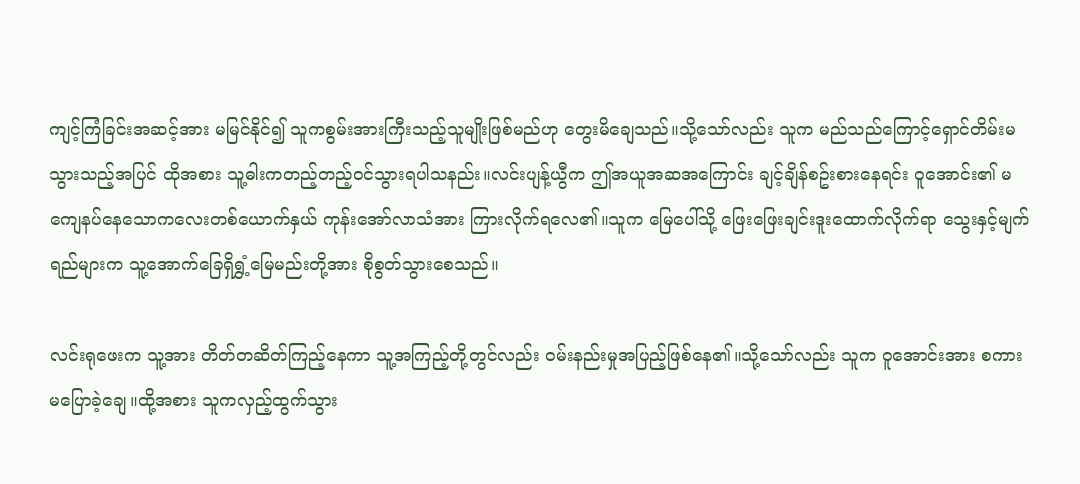ကျင့်ကြံခြင်းအဆင့်အား မမြင်နိုင်၍ သူကစွမ်းအားကြီးသည့်သူမျိုးဖြစ်မည်ဟု တွေးမိချေသည်။သို့သော်လည်း သူက မည်သည်ကြောင့်ရှောင်တိမ်းမသွားသည့်အပြင် ထိုအစား သူ့ဓါးကတည့်တည့်၀င်သွားရပါသနည်း။လင်းပျန့်ယွီက ဤအယူအဆအကြောင်း ချင့်ချိန်စဥ်းစားနေရင်း ဝူအောင်း၏ မကျေနပ်နေသောကလေးတစ်ယောက်နှယ် ကုန်းအော်လာသံအား ကြားလိုက်ရလေ၏။သူက မြေပေါ်သို့ ဖြေးဖြေးချင်းဒူးထောက်လိုက်ရာ သွေးနှင့်မျက်ရည်များက သူ့အောက်ခြေရှိရွှံ့မြေမည်းတို့အား စိုစွတ်သွားစေသည်။

လင်းရုဖေးက သူ့အား တိတ်တဆိတ်ကြည့်နေကာ သူ့အကြည့်တို့တွင်လည်း ဝမ်းနည်းမှုအပြည့်ဖြစ်နေ၏။သို့သော်လည်း သူက ဝူအောင်းအား စကားမပြောခဲ့ချေ။ထို့အစား သူကလှည့်ထွက်သွား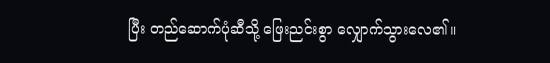ပြီး တည်ဆောက်ပုံဆီသို့ ဖြေးညင်းစွာ လျှောက်သွားလေ၏။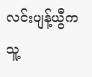လင်းပျန့်ယွီက သူ့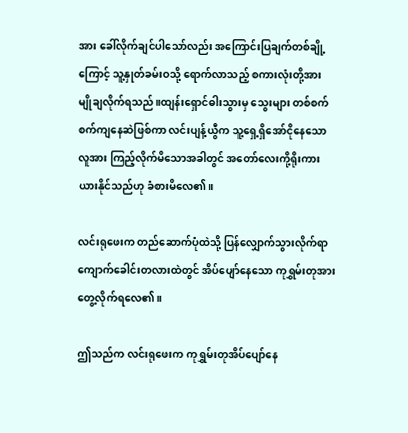အား ခေါ်လိုက်ချင်ပါသော်လည်း အကြောင်းပြချက်တစ်ချို့ကြောင့် သူ့နှုတ်ခမ်းဝသို့ ရောက်လာသည့် စကားလုံးတို့အား မျိုချလိုက်ရသည်။ထျန်းရှောင်ဓါးသွားမှ သွေးများ တစ်စက်စက်ကျနေဆဲဖြစ်ကာ လင်းပျန့်ယွီက သူ့ရှေ့ရှိအော်ငိုနေသောလူအား ကြည့်လိုက်မိသောအခါတွင် အတော်လေးကို့ရိုးကားယားနိုင်သည်ဟု ခံစားမိလေ၏။

လင်းရုဖေးက တည်ဆောက်ပုံထဲသို့ ပြန်လျှောက်သွားလိုက်ရာ ကျောက်ခေါင်းတလားထဲတွင် အိပ်ပျော်နေသော ကုရွှမ်းတုအား တွေ့လိုက်ရလေ၏။

ဤသည်က လင်းရုဖေးက ကုရွှမ်းတုအိပ်ပျော်နေ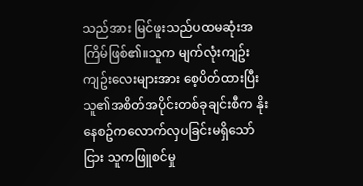သည်အား မြင်ဖူးသည်ပထမဆုံးအကြိမ်ဖြစ်၏။သူက မျက်လုံးကျဥ်းကျဥ်းလေးများအား စေ့ပိတ်ထားပြီး သူ၏အစိတ်အပိုင်းတစ်ခုချင်းစီက နိုးနေစဥ်ကလောက်လှပခြင်းမရှိသော်ငြား သူကဖြူစင်မှု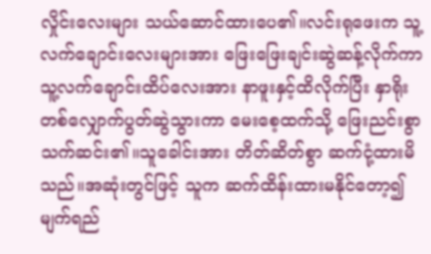လှိုင်းလေးများ သယ်ဆောင်ထားပေ၏။လင်းရုဖေးက သူ့လက်ချောင်းလေးများအား ဖြေးဖြေးချင်းဆွဲဆန့်လိုက်ကာ သူ့လက်ချောင်းထိပ်လေးအား နာဖူးနှင့်ထိလိုက်ပြီး နှာရိုးတစ်လျှောက်ပွတ်ဆွဲသွားကာ မေးစေ့ထက်သို့ ဖြေးညင်းစွာ သက်ဆင်း၏။သူခေါင်းအား တိတ်ဆိတ်စွာ ဆက်ငုံ့ထားမိသည်။အဆုံးတွင်ဖြင့် သူက ဆက်ထိန်းထားမနိုင်တော့၍ မျက်ရည်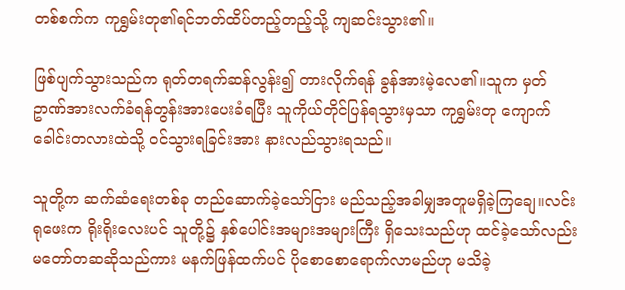တစ်စက်က ကုရွှမ်းတု၏ရင်ဘတ်ထိပ်တည့်တည့်သို့ ကျဆင်းသွား၏။

ဖြစ်ပျက်သွားသည်က ရုတ်တရက်ဆန်လွန်း၍ တားလိုက်ရန် ခွန်အားမဲ့လေ၏။သူက မှတ်ဥာဏ်အားလက်ခံရန်တွန်းအားပေးခံရပြီး သူကိုယ်တိုင်ပြန်ရသွားမှသာ ကုရွှမ်းတု ကျောက်ခေါင်းတလားထဲသို့ ဝင်သွားရခြင်းအား နားလည်သွားရသည်။

သူတို့က ဆက်ဆံရေးတစ်ခု တည်ဆောက်ခဲ့သော်ငြား မည်သည့်အခါမျှအတူမရှိခဲ့ကြချေ။လင်းရုဖေးက ရိုးရိုးလေးပင် သူတို့၌ နှစ်ပေါင်းအများအများကြီး ရှိသေးသည်ဟု ထင်ခဲ့သော်လည်း မတော်တဆဆိုသည်ကား မနက်ဖြန်ထက်ပင် ပိုစောစောရောက်လာမည်ဟု မသိခဲ့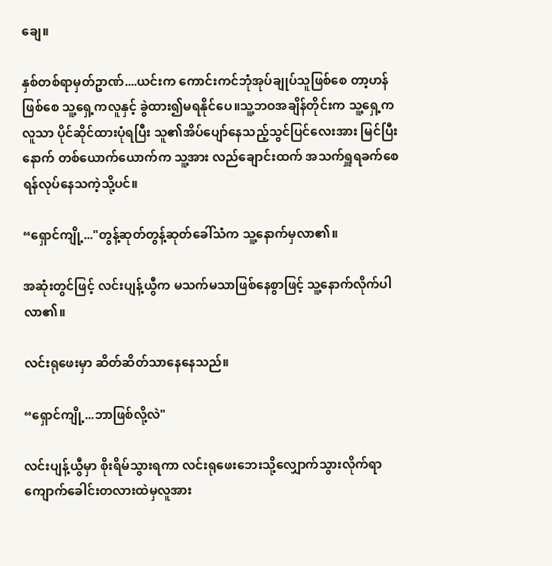ချေ။

နှစ်တစ်ရာမှတ်ဥာဏ်....ယင်းက ကောင်းကင်ဘုံအုပ်ချုပ်သူဖြစ်စေ တာ့ဟန်ဖြစ်စေ သူ့ရှေ့ကလူနှင့် ခွဲထား၍မရနိုင်ပေ။သူ့ဘဝအချိန်တိုင်းက သူ့ရှေ့ကလူသာ ပိုင်ဆိုင်ထားပုံရပြီး သူ၏အိပ်ပျော်နေသည့်သွင်ပြင်လေးအား မြင်ပြီးနောက် တစ်ယောက်ယောက်က သူ့အား လည်ချောင်းထက် အသက်ရှူရခက်စေရန်လုပ်နေသကဲ့သို့ပင်။

“ရှောင်ကျို့..."တွန့်ဆုတ်တွန့်ဆုတ်ခေါ်သံက သူ့နောက်မှလာ၏။

အဆုံးတွင်ဖြင့် လင်းပျန့်ယွီက မသက်မသာဖြစ်နေစွာဖြင့် သူ့နောက်လိုက်ပါလာ၏။

လင်းရုဖေးမှာ ဆိတ်ဆိတ်သာနေနေသည်။

“ရှောင်ကျို့...ဘာဖြစ်လို့လဲ"

လင်းပျန့်ယွီမှာ စိုးရိမ်သွားရကာ လင်းရုဖေးဘေးသို့လျှောက်သွားလိုက်ရာ ကျောက်ခေါင်းတလားထဲမှလူအား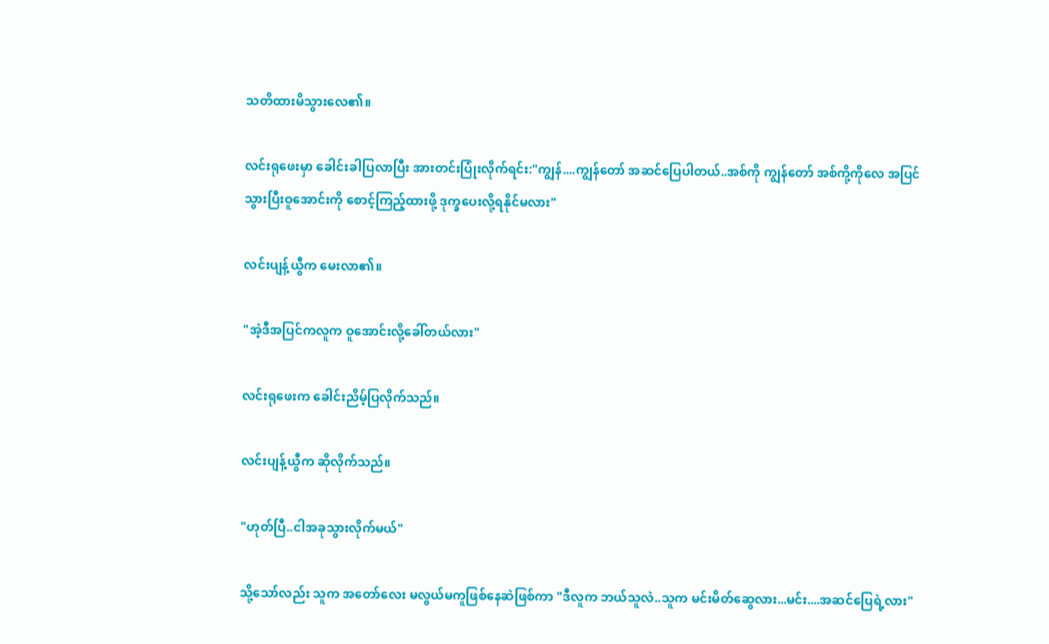သတိထားမိသွားလေ၏။

လင်းရုဖေးမှာ ခေါင်းခါပြလာပြီး အားတင်းပြုံးလိုက်ရင်း:"ကျွန်....ကျွန်တော် အဆင်ပြေပါတယ်..အစ်ကို ကျွန်တော် အစ်ကို့ကိုလေ အပြင်သွားပြီးဝူအောင်းကို စောင့်ကြည့်ထားဖို့ ဒုက္ခပေးလို့ရနိုင်မလား"

လင်းပျန့်ယွီက မေးလာ၏။

"အဲ့ဒီအပြင်ကလူက ဝူအောင်းလို့ခေါ်တယ်လား"

လင်းရုဖေးက ခေါင်းညိမ့်ပြလိုက်သည်။

လင်းပျန့်ယွီက ဆိုလိုက်သည်။

"ဟုတ်ပြီ..ငါအခုသွားလိုက်မယ်"

သို့သော်လည်း သူက အတော်လေး မလွယ်မကူဖြစ်နေဆဲဖြစ်ကာ "ဒီလူက ဘယ်သူလဲ..သူက မင်းမိတ်ဆွေလား...မင်း....အဆင်ပြေရဲ့လား"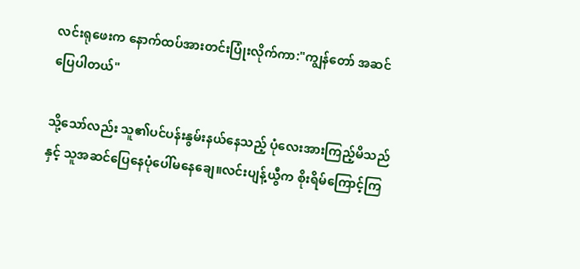လင်းရုဖေးက နောက်ထပ်အားတင်းပြုံးလိုက်ကာ:"ကျွန်တော် အဆင်ပြေပါတယ်"

သို့သော်လည်း သူ၏ပင်ပန်းနွမ်းနယ်နေသည့် ပုံလေးအားကြည့်မိသည်နှင့် သူအဆင်ပြေနေပုံပေါ်မနေချေ။လင်းပျန့်ယွီက စိုးရိမ်ကြောင့်ကြ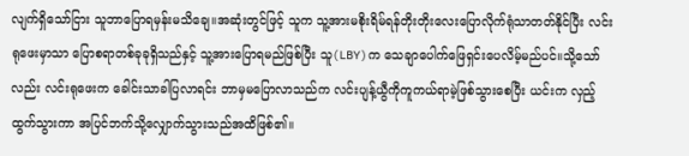လျက်ရှိသော်ငြား သူဘာပြောရမှန်းမသိချေ။အဆုံးတွင်ဖြင့် သူက သူ့အားမစိုးရိမ်ရန်တိုးတိုးလေးပြောလိုက်ရုံသာတတ်နိုင်ပြီး လင်းရုဖေးမှာသာ ပြောစရာတစ်ခုခုရှိသည်နှင့် သူ့အားပြောရမည်ဖြစ်ပြီး သူ(LBY)က သေချာပေါက်ဖြေရှင်းပေလိမ့်မည်ပင်။သို့သော်လည်း လင်းရုဖေးက ခေါင်းသာခါပြလာရင်း ဘာမှမပြောလာသည်က လင်းပျန့်ယွီကိုကူကယ်ရာမဲ့ဖြစ်သွားစေပြီး ယင်းက လှည့်ထွက်သွားကာ အပြင်ဘက်သို့လျှောက်သွားသည်အထိဖြစ်၏။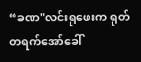“ခဏ"လင်းရုဖေးက ရုတ်တရက်အော်ခေါ်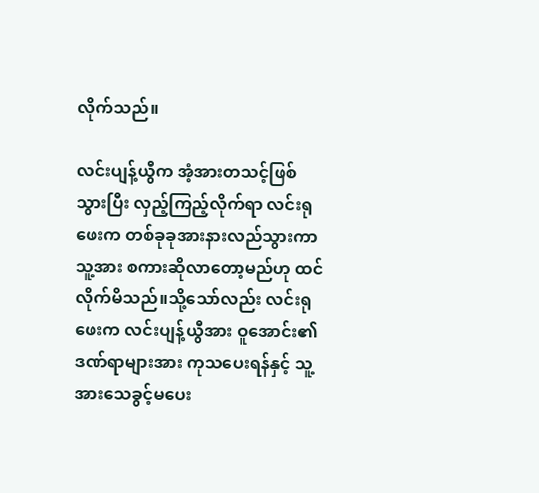လိုက်သည်။

လင်းပျန့်ယွီက အံ့အားတသင့်ဖြစ်သွားပြီး လှည့်ကြည့်လိုက်ရာ လင်းရုဖေးက တစ်ခုခုအားနားလည်သွားကာ သူ့အား စကားဆိုလာတော့မည်ဟု ထင်လိုက်မိသည်။သို့သော်လည်း လင်းရုဖေးက လင်းပျန့်ယွီအား ဝူအောင်း၏ဒဏ်ရာများအား ကုသပေးရန်နှင့် သူ့အားသေခွင့်မပေး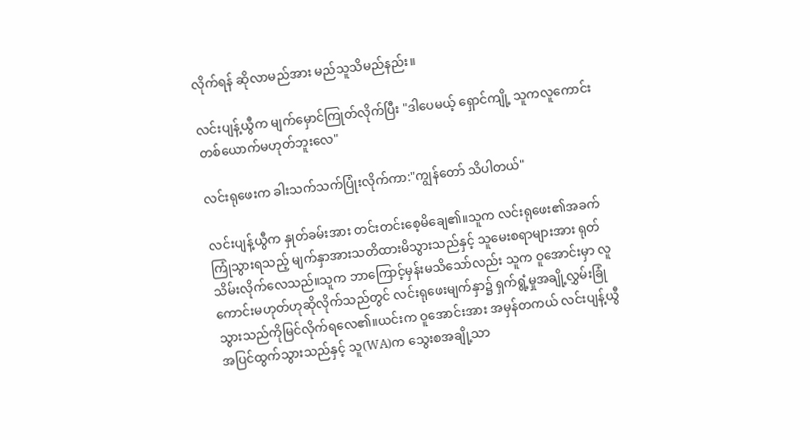လိုက်ရန် ဆိုလာမည်အား မည်သူသိမည်နည်း။

လင်းပျန့်ယွီက မျက်မှောင်ကြုတ်လိုက်ပြီး "ဒါပေမယ့် ရှောင်ကျို့ သူကလူကောင်းတစ်ယောက်မဟုတ်ဘူးလေ"

လင်းရုဖေးက ခါးသက်သက်ပြုံးလိုက်ကာ:"ကျွန်တော် သိပါတယ်"

လင်းပျန့်ယွီက နှုတ်ခမ်းအား တင်းတင်းစေ့မိချေ၏။သူက လင်းရုဖေး၏အခက်ကြုံသွားရသည့် မျက်နှာအားသတိထားမိသွားသည်နှင့် သူမေးစရာများအား ရုတ်သိမ်းလိုက်လေသည်။သူက ဘာကြောင့်မှန်းမသိသော်လည်း သူက ဝူအောင်းမှာ လူကောင်းမဟုတ်ဟုဆိုလိုက်သည်တွင် လင်းရုဖေးမျက်နှာ၌ ရှက်ရွံ့မှုအချို့လွှမ်းခြုံသွားသည်ကိုမြင်လိုက်ရလေ၏။ယင်းက ဝူအောင်းအား အမှန်တကယ် လင်းပျန့်ယွီအပြင်ထွက်သွားသည်နှင့် သူ(WA)က သွေးစအချို့သာ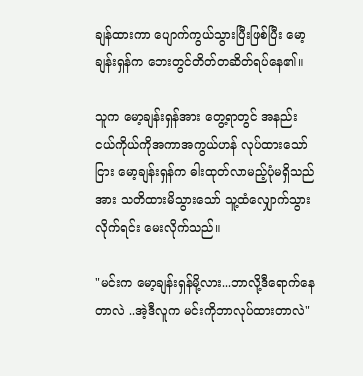ချန်ထားကာ ပျောက်ကွယ်သွားပြီးဖြစ်ပြီး မော့ချန်းရှန်က ဘေးတွင်တိတ်တဆိတ်ရပ်နေ၏။

သူက မော့ချန်းရှန်အား တွေ့ရာတွင် အနည်းငယ်ကိုယ်ကိုအကာအကွယ်ဟန် လုပ်ထားသော်ငြား မော့ချန်းရှန်က ဓါးထုတ်လာမည့်ပုံမရှိသည်အား သတိထားမိသွားသော် သူ့ထံလျှောက်သွားလိုက်ရင်း မေးလိုက်သည်။

"မင်းက မော့ချန်းရှန်မို့လား...ဘာလို့ဒီရောက်နေတာလဲ ..အဲ့ဒီလူက မင်းကိုဘာလုပ်ထားတာလဲ"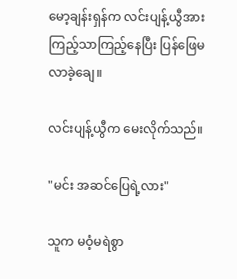မော့ချန်းရှန်က လင်းပျန့်ယွီအား ကြည့်သာကြည့်နေပြီး ပြန်ဖြေမလာခဲ့ချေ။

လင်းပျန့်ယွီက မေးလိုက်သည်။

"မင်း အဆင်ပြေရဲ့လား"

သူက မဝံ့မရဲစွာ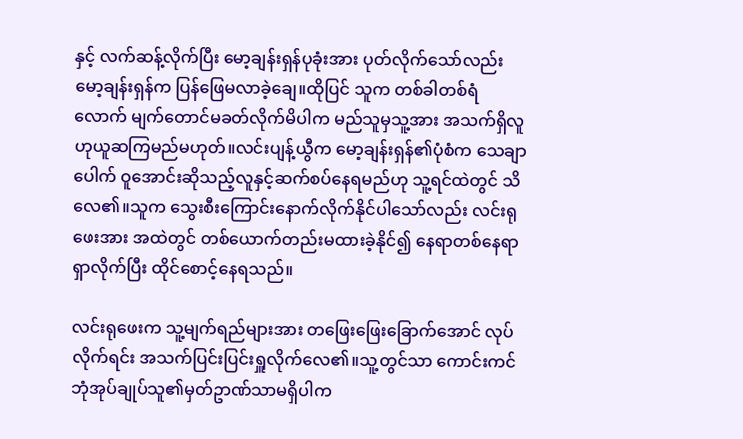နှင့် လက်ဆန့်လိုက်ပြီး မော့ချန်းရှန်ပုခုံးအား ပုတ်လိုက်သော်လည်း မော့ချန်းရှန်က ပြန်ဖြေမလာခဲ့ချေ။ထိုပြင် သူက တစ်ခါတစ်ရံလောက် မျက်တောင်မခတ်လိုက်မိပါက မည်သူမှသူ့အား အသက်ရှိလူဟုယူဆကြမည်မဟုတ်။လင်းပျန့်ယွီက မော့ချန်းရှန်၏ပုံစံက သေချာပေါက် ဝူအောင်းဆိုသည့်လူနှင့်ဆက်စပ်နေရမည်ဟု သူ့ရင်ထဲတွင် သိလေ၏။သူက သွေးစီးကြောင်းနောက်လိုက်နိုင်ပါသော်လည်း လင်းရုဖေးအား အထဲတွင် တစ်ယောက်တည်းမထားခဲ့နိုင်၍ နေရာတစ်နေရာရှာလိုက်ပြီး ထိုင်စောင့်နေရသည်။

လင်းရုဖေးက သူ့မျက်ရည်များအား တဖြေးဖြေးခြောက်အောင် လုပ်လိုက်ရင်း အသက်ပြင်းပြင်းရှူလိုက်လေ၏။သူ့တွင်သာ ကောင်းကင်ဘုံအုပ်ချုပ်သူ၏မှတ်ဥာဏ်သာမရှိပါက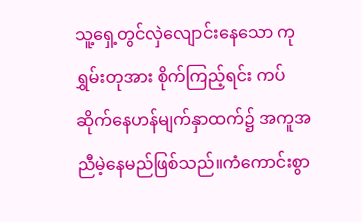သူ့ရှေ့တွင်လှဲလျောင်းနေသော ကုရွှမ်းတုအား စိုက်ကြည့်ရင်း ကပ်ဆိုက်နေဟန်မျက်နှာထက်၌ အကူအညီမဲ့နေမည်ဖြစ်သည်။ကံကောင်းစွာ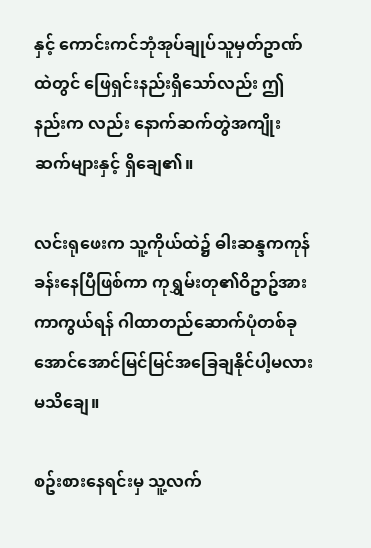နှင့် ကောင်းကင်ဘုံအုပ်ချုပ်သူမှတ်ဥာဏ်ထဲတွင် ဖြေရှင်းနည်းရှိသော်လည်း ဤနည်းက လည်း နောက်ဆက်တွဲအကျိုးဆက်များနှင့် ရှိချေ၏။

လင်းရုဖေးက သူ့ကိုယ်ထဲ၌ ဓါးဆန္ဒကကုန်ခန်းနေပြီဖြစ်ကာ ကုရွှမ်းတု၏ဝိဥာဥ်အား ကာကွယ်ရန် ဂါထာတည်ဆောက်ပုံတစ်ခု အောင်အောင်မြင်မြင်အခြေချနိုင်ပါ့မလား မသိချေ။

စဥ်းစားနေရင်းမှ သူ့လက်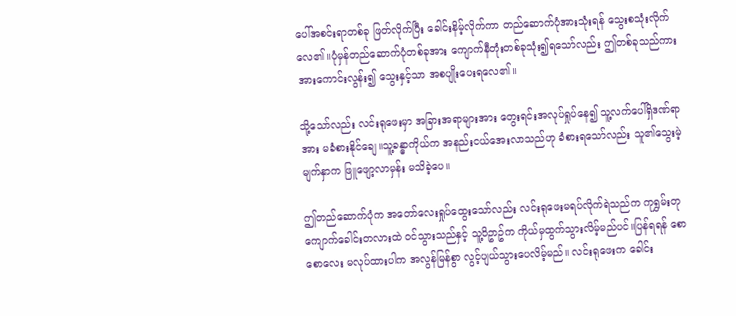ပေါ်အစင်းရာတစ်ခု ဖြတ်လိုက်ပြီး ခေါင်းနိမ့်လိုက်ကာ တည်ဆောက်ပုံအားသုံးရန် သွေးစသုံးလိုက်လေ၏။ပုံမှန်တည်ဆောက်ပုံတစ်ခုအား ကျောက်နီတုံးတစ်ခုသုံး၍ရသော်လည်း ဤတစ်ခုသည်ကား အားကောင်းလွန်း၍ သွေးနှင့်သာ အစပျိုးပေးရလေ၏။

သို့သော်လည်း လင်းရုဖေးမှာ အခြားအရာများအား တွေးရင်းအလုပ်ရှုပ်နေ၍ သူ့လက်ပေါ်ရှိဒဏ်ရာအား မခံစားနိုင်ချေ။သူ့ခန္ဓာကိုယ်က အနည်းငယ်အေးလာသည်ဟု ခံစားရသော်လည်း သူ၏သွေးမဲ့မျက်နှာက ဖြူဖျော့လာမှန်း မသိခဲ့ပေ။

ဤတည်ဆောက်ပုံက အတော်လေးရှုပ်ထွေးသော်လည်း လင်းရုဖေးမရပ်လိုက်ရဲသည်က ကုရွှမ်းတုကျောက်ခေါင်းတလားထဲ ဝင်သွားသည်နှင့် သူ့ဝိဥာဥ်က ကိုယ်မှထွက်သွားလိမ့်မည်ပင်။ပြန်ရရန် စောစောလေး မလုပ်ထားပါက အလွန်မြန်စွာ လွင့်ပျယ်သွားပေလိမ့်မည်။ လင်းရုဖေးက ခေါင်း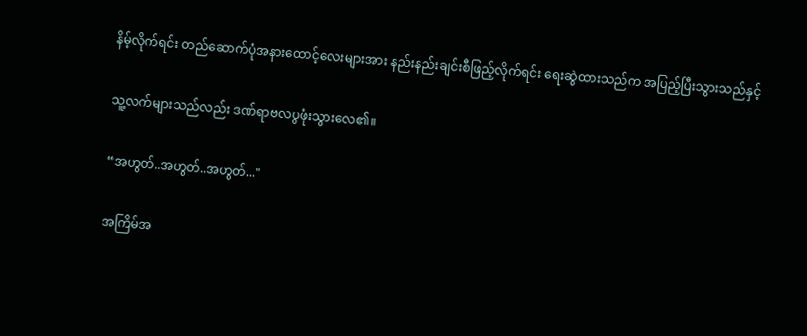နိမ့်လိုက်ရင်း တည်ဆောက်ပုံအနားထောင့်လေးများအား နည်းနည်းချင်းစီဖြည့်လိုက်ရင်း ရေးဆွဲထားသည်က အပြည့်ပြီးသွားသည်နှင့်

သူ့လက်များသည်လည်း ဒဏ်ရာဗလပွဖုံးသွားလေ၏။

“အဟွတ်..အဟွတ်..အဟွတ်..."

အကြိမ်အ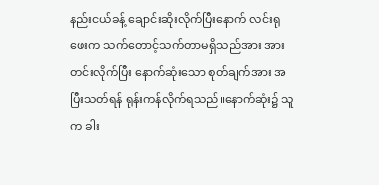နည်းငယ်ခန့် ချောင်းဆိုးလိုက်ပြီးနောက် လင်းရုဖေးက သက်တောင့်သက်တာမရှိသည်အား အားတင်းလိုက်ပြီး နောက်ဆုံးသော စုတ်ချက်အား အပြီးသတ်ရန် ရုန်းကန်လိုက်ရသည်။နောက်ဆုံး၌ သူက ခါး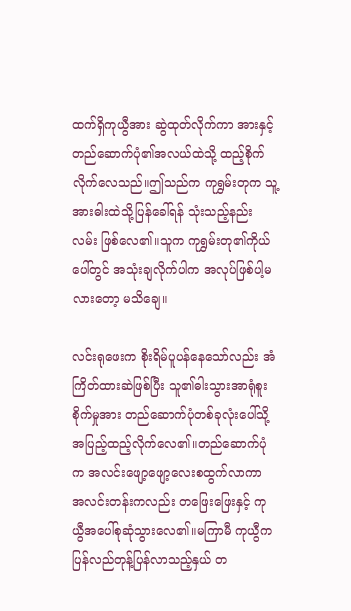ထက်ရှိကုယွီအား ဆွဲထုတ်လိုက်ကာ အားနှင့်တည်ဆောက်ပုံ၏အလယ်ထဲသို့ ထည့်စိုက်လိုက်လေသည်။ဤသည်က ကုရွှမ်းတုက သူ့အားဓါးထဲသို့ပြန်ခေါ်ရန် သုံးသည့်နည်းလမ်း ဖြစ်လေ၏။သူက ကုရွှမ်းတု၏ကိုယ်ပေါ်တွင် အသုံးချလိုက်ပါက အလုပ်ဖြစ်ပါ့မလားတော့ မသိချေ။

လင်းရုဖေးက စိုးရိမ်ပူပန်နေသော်လည်း အံကြိတ်ထားဆဲဖြစ်ပြီး သူ၏ဓါးသွားအာရုံစူးစိုက်မှုအား တည်ဆောက်ပုံတစ်ခုလုံးပေါ်သို့ အပြည့်ထည့်လိုက်လေ၏။တည်ဆောက်ပုံက အလင်းဖျော့ဖျော့လေးစထွက်လာကာ အလင်းတန်းကလည်း တဖြေးဖြေးနှင့် ကုယွီအပေါ်စုဆုံသွားလေ၏။မကြာမီ ကုယွီက ပြန်လည်တုန့်ပြန်လာသည့်နှယ် တ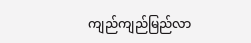ကျည်ကျည်မြည်လာ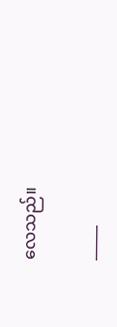လေသည်။

_____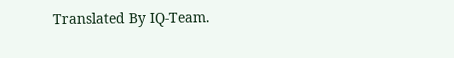Translated By IQ-Team.